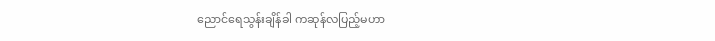ညောင်ရေသွန်းချိန်ခါ ကဆုန်လပြည့်မဟာ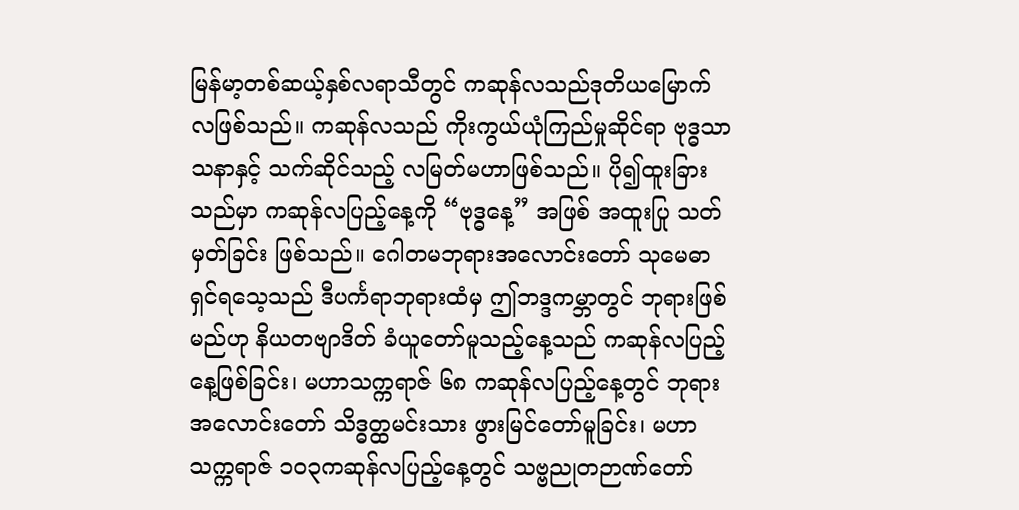မြန်မာ့တစ်ဆယ့်နှစ်လရာသီတွင် ကဆုန်လသည်ဒုတိယမြောက်လဖြစ်သည်။ ကဆုန်လသည် ကိုးကွယ်ယုံကြည်မှုဆိုင်ရာ ဗုဒ္ဓသာသနာနှင့် သက်ဆိုင်သည့် လမြတ်မဟာဖြစ်သည်။ ပို၍ထူးခြားသည်မှာ ကဆုန်လပြည့်နေ့ကို “ဗုဒ္ဓနေ့” အဖြစ် အထူးပြု သတ်မှတ်ခြင်း ဖြစ်သည်။ ဂေါတမဘုရားအလောင်းတော် သုမေဓာရှင်ရသေ့သည် ဒီပင်္ကရာဘုရားထံမှ ဤဘဒ္ဒကမ္ဘာတွင် ဘုရားဖြစ် မည်ဟု နိယတဗျာဒိတ် ခံယူတော်မူသည့်နေ့သည် ကဆုန်လပြည့်နေ့ဖြစ်ခြင်း၊ မဟာသက္ကရာဇ် ၆၈ ကဆုန်လပြည့်နေ့တွင် ဘုရား အလောင်းတော် သိဒ္ဓတ္ထမင်းသား ဖွားမြင်တော်မူခြင်း၊ မဟာသက္ကရာဇ် ၁၀၃ကဆုန်လပြည့်နေ့တွင် သဗ္ဗညုတဉာဏ်တော်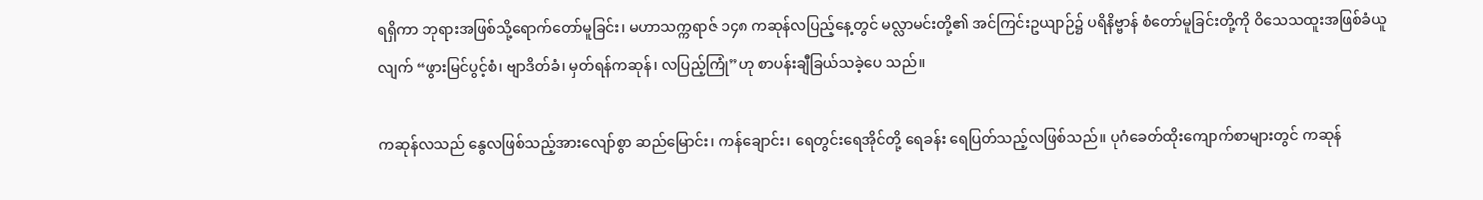ရရှိကာ ဘုရားအဖြစ်သို့ရောက်တော်မူခြင်း၊ မဟာသက္ကရာဇ် ၁၄၈ ကဆုန်လပြည့်နေ့တွင် မလ္လာမင်းတို့၏ အင်ကြင်းဥယျာဉ်၌ ပရိနိဗ္ဗာန် စံတော်မူခြင်းတို့ကို ဝိသေသထူးအဖြစ်ခံယူလျက် “ဖွားမြင်ပွင့်စံ၊ ဗျာဒိတ်ခံ၊ မှတ်ရန်ကဆုန်၊ လပြည့်ကြုံ”ဟု စာပန်းချီခြယ်သခဲ့ပေ သည်။

ကဆုန်လသည် နွေလဖြစ်သည့်အားလျော်စွာ ဆည်မြောင်း၊ ကန်ချောင်း၊ ရေတွင်းရေအိုင်တို့ ရေခန်း ရေပြတ်သည့်လဖြစ်သည်။ ပုဂံခေတ်ထိုးကျောက်စာများတွင် ကဆုန်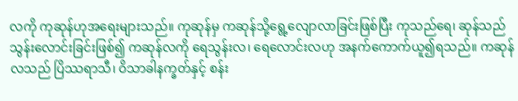လကို ကုဆုန်ဟုအရေးများသည်။ ကုဆုန်မှ ကဆုန်သို့ရွေ့လျောလာခြင်းဖြစ်ပြီး ကုသည်ရေ၊ ဆုန်သည် သွန်းလောင်းခြင်းဖြစ်၍ ကဆုန်လကို ရေသွန်းလ၊ ရေလောင်းလဟု အနက်ကောက်ယူ၍ရသည်။ ကဆုန်လသည် ပြိဿရာသီ၊ ဝိသာခါနက္ခတ်နှင့် စန်း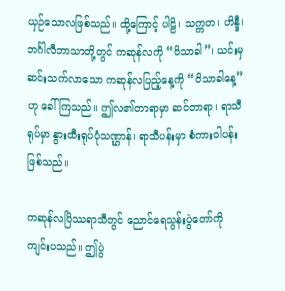ယှဉ်သောလဖြစ်သည်။ ထို့ကြောင့် ပါဠိ၊ သက္ကတ၊ ဟိန္ဒီ၊ ဘင်္ဂါလီဘာသာတို့တွင် ကဆုန်လကို “ဝိသာခါ”၊ ယင်းမှဆင်းသက်လာသော ကဆုန်လပြည့်နေ့ကို “ဝိသာခါနေ့” ဟု ခေါ်ကြသည်။ ဤလ၏တာရာမှာ ဆင်တာရာ၊ ရာသီရုပ်မှာ နွားထီးရုပ်ပုံသဏ္ဌာန်၊ ရာသီပန်းမှာ စံကားဝါပန်းဖြစ်သည်။

ကဆုန်လပြိဿရာသီတွင် ညောင်ရေသွန်းပွဲတော်ကို ကျင်းပသည်။ ဤပွဲ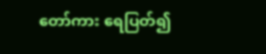တော်ကား ရေပြတ်၍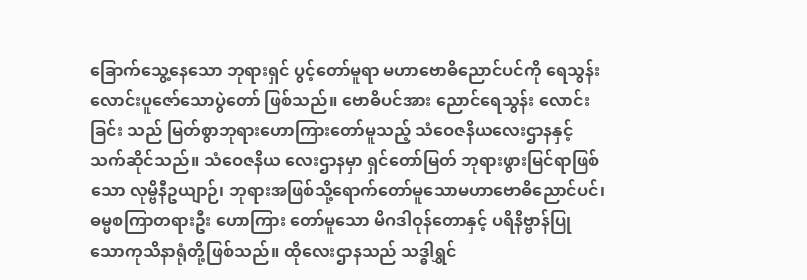ခြောက်သွေ့နေသော ဘုရားရှင် ပွင့်တော်မူရာ မဟာဗောဓိညောင်ပင်ကို ရေသွန်းလောင်းပူဇော်သောပွဲတော် ဖြစ်သည်။ ဗောဓိပင်အား ညောင်ရေသွန်း လောင်းခြင်း သည် မြတ်စွာဘုရားဟောကြားတော်မူသည့် သံဝေဇနိယလေးဌာနနှင့် သက်ဆိုင်သည်။ သံဝေဇနိယ လေးဌာနမှာ ရှင်တော်မြတ် ဘုရားဖွားမြင်ရာဖြစ်သော လုမ္ဗိနီဥယျာဉ်၊ ဘုရားအဖြစ်သို့ရောက်တော်မူသောမဟာဗောဓိညောင်ပင်၊ ဓမ္မစကြာတရားဦး ဟောကြား တော်မူသော မိဂဒါဝုန်တောနှင့် ပရိနိဗ္ဗာန်ပြုသောကုသိနာရုံတို့ဖြစ်သည်။ ထိုလေးဌာနသည် သဒ္ဓါရွှင်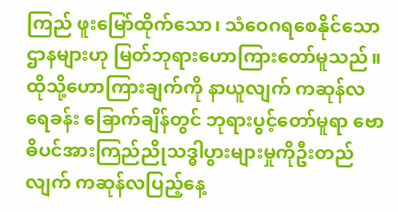ကြည် ဖူးမြော်ထိုက်သော၊ သံဝေဂရစေနိုင်သော ဌာနများဟု မြတ်ဘုရားဟောကြားတော်မူသည်။ ထိုသို့ဟောကြားချက်ကို နာယူလျက် ကဆုန်လရေခန်း ခြောက်ချိန်တွင် ဘုရားပွင့်တော်မူရာ ဗောဓိပင်အားကြည်ညိုသဒ္ဓါပွားများမှုကိုဦးတည်လျက် ကဆုန်လပြည့်နေ့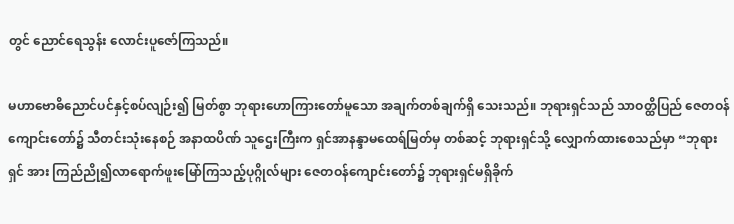တွင် ညောင်ရေသွန်း လောင်းပူဇော်ကြသည်။

မဟာဗောဓိညောင်ပင်နှင့်စပ်လျဉ်း၍ မြတ်စွာ ဘုရားဟောကြားတော်မူသော အချက်တစ်ချက်ရှိ သေးသည်။ ဘုရားရှင်သည် သာဝတ္ထိပြည် ဇေတဝန်ကျောင်းတော်၌ သီတင်းသုံးနေစဉ် အနာထပိဏ် သူဌေးကြီးက ရှင်အာနန္ဒာမထေရ်မြတ်မှ တစ်ဆင့် ဘုရားရှင်သို့ လျှောက်ထားစေသည်မှာ “ဘုရားရှင် အား ကြည်ညို၍လာရောက်ဖူးမြော်ကြသည့်ပုဂ္ဂိုလ်များ ဇေတဝန်ကျောင်းတော်၌ ဘုရားရှင်မရှိခိုက်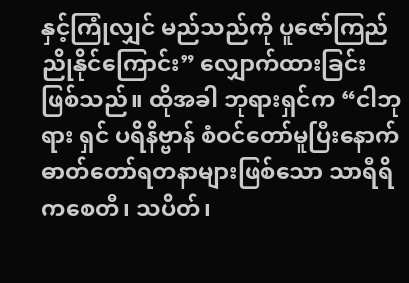နှင့်ကြုံလျှင် မည်သည်ကို ပူဇော်ကြည်ညိုနိုင်ကြောင်း” လျှောက်ထားခြင်းဖြစ်သည်။ ထိုအခါ ဘုရားရှင်က “ငါဘုရား ရှင် ပရိနိဗ္ဗာန် စံဝင်တော်မူပြီးနောက် ဓာတ်တော်ရတနာများဖြစ်သော သာရီရိကစေတီ၊ သပိတ်၊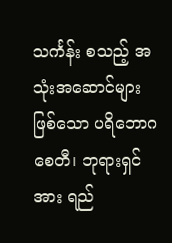သင်္ကန်း စသည့် အသုံးအဆောင်များ ဖြစ်သော ပရိဘောဂစေတီ၊ ဘုရားရှင်အား ရည်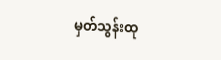မှတ်သွန်းထု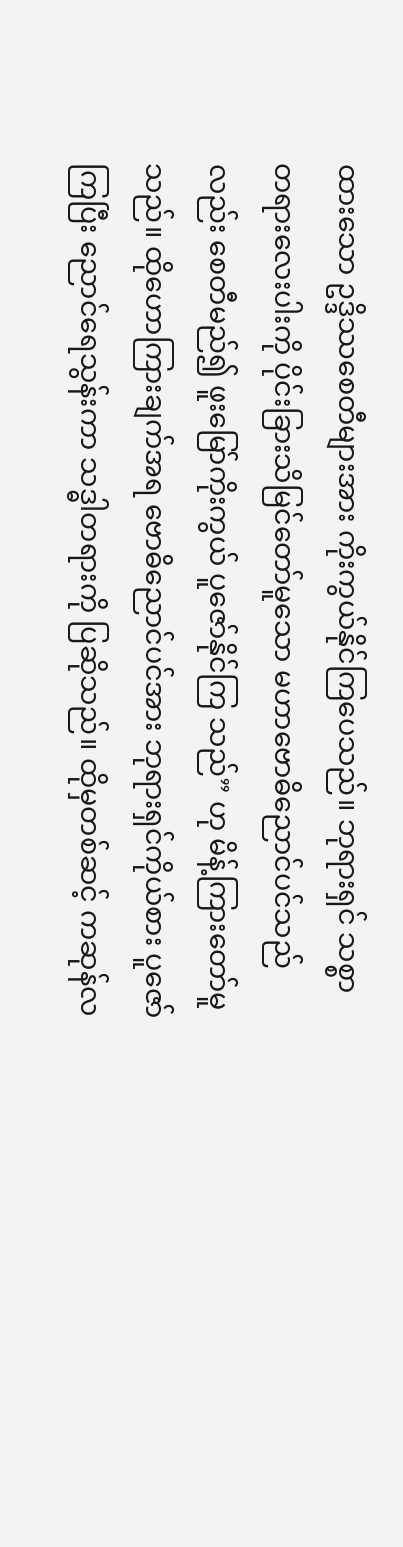ထားသော ဥဒ္ဒိဿစေတီများအား ကိုးကွယ်နိုင်ကြပေသည်။ ဘုရားရှင် သစ္စာတရားလေးပါးကို ပိုင်းခြားသိမြင်တော်မူသော မဟာဗောဓိညောင်ပင်သည်လည်း စေတီမည်၍ ဖူးမြော်ကိုးကွယ် ပူဇော်နိုင်ကြ သည်” ဟု မိန့်ကြားတော်မူသည်။ ထိုဟောကြားချက်အရ ဗောဓိညောင်ပင်အား ဘုရားရှင်ကိုယ်စား ပူဇော်ကြပြီး ညောင်ရေသွန်းကာ သဒ္ဓါတရားကို ပြဆိုသည်။ ထိုမှတစ်ဆင့် ကဆုန်လ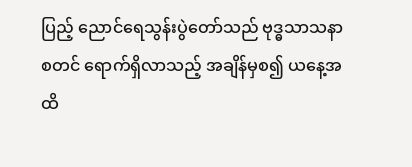ပြည့် ညောင်ရေသွန်းပွဲတော်သည် ဗုဒ္ဓသာသနာစတင် ရောက်ရှိလာသည့် အချိန်မှစ၍ ယနေ့အထိ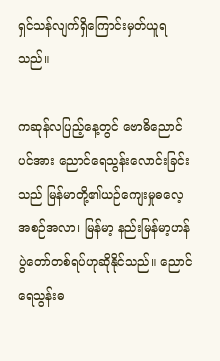ရှင်သန်လျက်ရှိကြောင်းမှတ်ယူရသည်။

ကဆုန်လပြည့်နေ့တွင် ဗောဓိညောင်ပင်အား ညောင်ရေသွန်းလောင်းခြင်းသည် မြန်မာတို့၏ယဉ်ကျေးမှုဓလေ့အစဉ်အလာ၊ မြန်မာ့ နည်းမြန်မာ့ဟန် ပွဲတော်တစ်ရပ်ဟုဆိုနိုင်သည်။ ညောင်ရေသွန်းဓ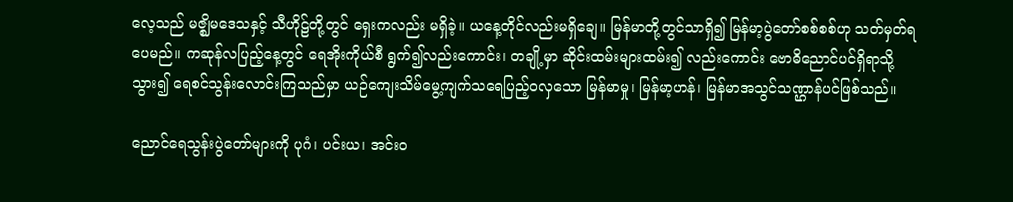လေ့သည် မဇ္ဈိမဒေသနှင့် သီဟိုဠ်တို့တွင် ရှေးကလည်း မရှိခဲ့။ ယနေ့တိုင်လည်းမရှိချေ။ မြန်မာတို့တွင်သာရှိ၍ မြန်မာ့ပွဲတော်စစ်စစ်ဟု သတ်မှတ်ရပေမည်။ ကဆုန်လပြည့်နေ့တွင် ရေအိုးကိုယ်စီ ရွက်၍လည်းကောင်း၊ တချို့မှာ ဆိုင်းထမ်းများထမ်း၍ လည်းကောင်း ဗောဓိညောင်ပင်ရှိရာသို့သွား၍ ရေစင်သွန်းလောင်းကြသည်မှာ ယဉ်ကျေးသိမ်မွေ့ကျက်သရေပြည့်ဝလှသော မြန်မာမှု၊ မြန်မာ့ဟန်၊ မြန်မာအသွင်သဏ္ဌာန်ပင်ဖြစ်သည်။

ညောင်ရေသွန်းပွဲတော်များကို ပုဂံ၊ ပင်းယ၊ အင်းဝ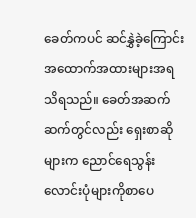ခေတ်ကပင် ဆင်နွှဲခဲ့ကြောင်း အထောက်အထားများအရ သိရသည်။ ခေတ်အဆက် ဆက်တွင်လည်း ရှေးစာဆိုများက ညောင်ရေသွန်းလောင်းပုံများကိုစာပေ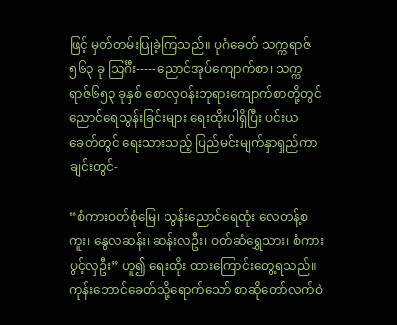ဖြင့် မှတ်တမ်းပြုခဲ့ကြသည်။ ပုဂံခေတ် သက္ကရာဇ် ၅၆၃ ခု သြင်္ဂီး-----ညောင်အုပ်ကျောက်စာ၊ သက္ကရာဇ်၆၅၃ ခုနှစ် စောလှဝန်းဘုရားကျောက်စာတို့တွင် ညောင်ရေသွန်းခြင်းများ ရေးထိုးပါရှိပြီး ပင်းယခေတ်တွင် ရေးသားသည့် ပြည်မင်းမျက်နှာရှည်ကာချင်းတွင်-

“စံကားဝတ်စုံမြေ၊ သွန်းညောင်ရေထုံး လေတန့်စကူး၊ နွေလဆန်း၊ ဆန်းလဦး၊ ဝတ်ဆံရွှေသား၊ စံကားပွင့်လှဦး” ဟူ၍ ရေးထိုး ထားကြောင်းတွေ့ရသည်။ ကုန်းဘောင်ခေတ်သို့ရောက်သော် စာဆိုတော်လက်ဝဲ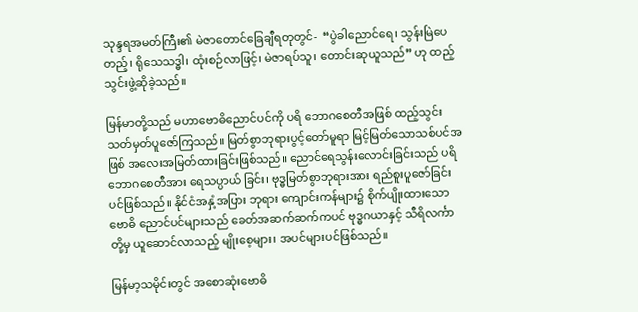သုန္ဒရအမတ်ကြီး၏ မဲဇာတောင်ခြေချီရတုတွင်-  “ပွဲခါညောင်ရေ၊ သွန်းမြဲပေတည့်၊ ရိုသေသဒ္ဓါ၊ ထုံးစဉ်လာဖြင့်၊ မဲဇာရပ်သူ၊ တောင်းဆုယူသည်” ဟု ထည့်သွင်းဖွဲ့ဆိုခဲ့သည်။

မြန်မာတို့သည် မဟာဗောဓိညောင်ပင်ကို ပရိ ဘောဂစေတီအဖြစ် ထည့်သွင်းသတ်မှတ်ပူဇော်ကြသည်။ မြတ်စွာဘုရားပွင့်တော်မူရာ မြင့်မြတ်သောသစ်ပင်အဖြစ် အလေးအမြတ်ထားခြင်းဖြစ်သည်။ ညောင်ရေသွန်းလောင်းခြင်းသည် ပရိဘောဂစေတီအား ရေသပ္ပာယ် ခြင်း၊ ဗုဒ္ဓမြတ်စွာဘုရားအား ရည်စူးပူဇော်ခြင်းပင်ဖြစ်သည်။ နိုင်ငံအနှံ့အပြား ဘုရား ကျောင်းကန်များ၌ စိုက်ပျိုးထားသော ဗောဓိ ညောင်ပင်များသည် ခေတ်အဆက်ဆက်ကပင် ဗုဒ္ဓဂယာနှင့် သီရိလင်္ကာတို့မှ ယူဆောင်လာသည့် မျိုးစေ့များ၊ အပင်များပင်ဖြစ်သည်။

မြန်မာ့သမိုင်းတွင် အစောဆုံးဗောဓိ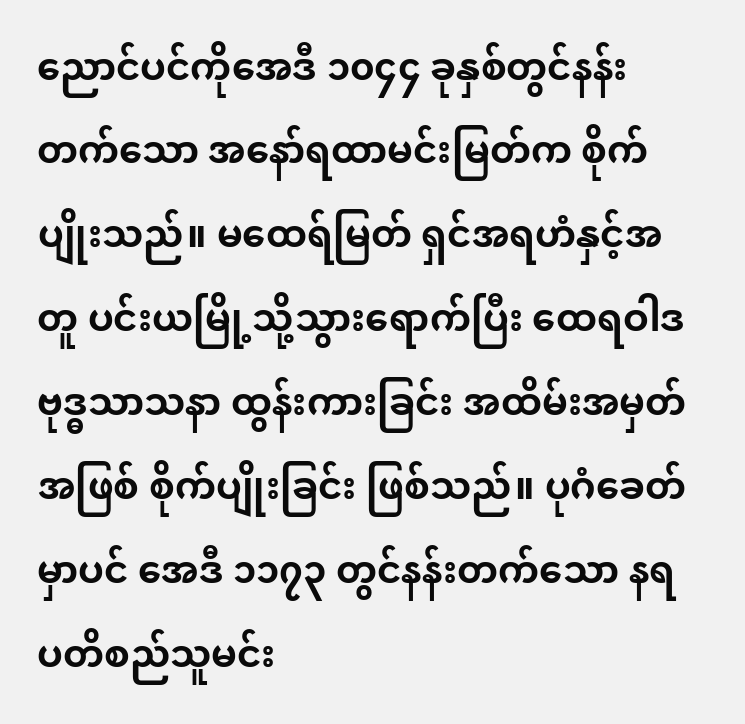ညောင်ပင်ကိုအေဒီ ၁၀၄၄ ခုနှစ်တွင်နန်းတက်သော အနော်ရထာမင်းမြတ်က စိုက်ပျိုးသည်။ မထေရ်မြတ် ရှင်အရဟံနှင့်အတူ ပင်းယမြို့သို့သွားရောက်ပြီး ထေရဝါဒဗုဒ္ဓသာသနာ ထွန်းကားခြင်း အထိမ်းအမှတ်အဖြစ် စိုက်ပျိုးခြင်း ဖြစ်သည်။ ပုဂံခေတ်မှာပင် အေဒီ ၁၁၇၃ တွင်နန်းတက်သော နရပတိစည်သူမင်း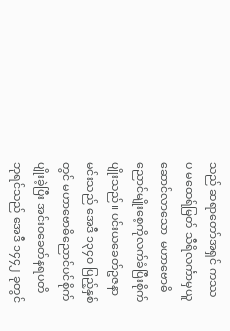သည် ဆရာတော်အရှင် ကဿပ မထေရ်မြတ် သီရိလင်္ကာမှယူဆောင်လာသော  မဟာဗောဓိညောင်မျိုးစေ့ကိုလက်ခံပြီးစိုက်ပျိုးသည်။ ပင်းယခေတ်ဥဇနာမင်းသည် အေဒီ ၁၃၄၀ ပြည့်နှစ်တွင် မဟာဗောဓိညောင်ပင်စိုက်ပျိုးခဲ့ပြီး အင်းဝခေတ်နရပတိဘုရင်သည် အေဒီ ၁၄၄၂ ခုတွင်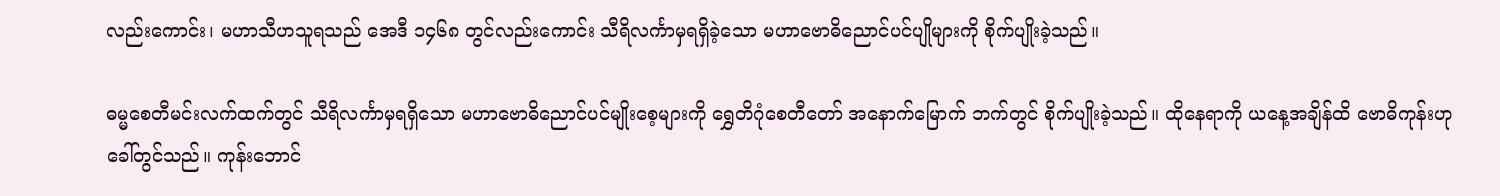လည်းကောင်း၊ မဟာသီဟသူရသည် အေဒီ ၁၄၆၈ တွင်လည်းကောင်း သီရိလင်္ကာမှရရှိခဲ့သော မဟာဗောဓိညောင်ပင်ပျိုများကို စိုက်ပျိုးခဲ့သည်။

ဓမ္မစေတီမင်းလက်ထက်တွင် သီရိလင်္ကာမှရရှိသော မဟာဗောဓိညောင်ပင်မျိုးစေ့များကို ရွှေတိဂုံစေတီတော် အနောက်မြောက် ဘက်တွင် စိုက်ပျိုးခဲ့သည်။ ထိုနေရာကို ယနေ့အချိန်ထိ ဗောဓိကုန်းဟုခေါ်တွင်သည်။ ကုန်းဘောင်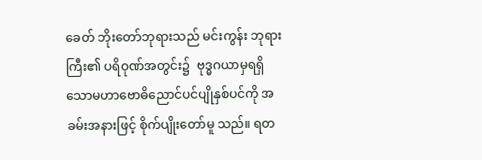ခေတ် ဘိုးတော်ဘုရားသည် မင်းကွန်း ဘုရားကြီး၏ ပရိဝုဏ်အတွင်း၌  ဗုဒ္ဓဂယာမှရရှိသောမဟာဗောဓိညောင်ပင်ပျိုနှစ်ပင်ကို အခမ်းအနားဖြင့် စိုက်ပျိုးတော်မူ သည်။ ရတ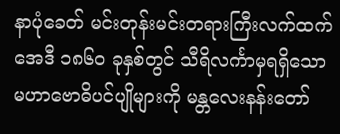နာပုံခေတ် မင်းတုန်းမင်းတရားကြီးလက်ထက် အေဒီ ၁၈၆၀ ခုနှစ်တွင် သီရိလင်္ကာမှရရှိသော   မဟာဗောဓိပင်ပျိုများကို မန္တလေးနန်းတော်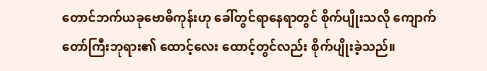တောင်ဘက်ယခုဗောဓိကုန်းဟု ခေါ်တွင်ရာနေရာတွင် စိုက်ပျိုးသလို ကျောက်တော်ကြီးဘုရား၏ ထောင့်လေး ထောင့်တွင်လည်း စိုက်ပျိုးခဲ့သည်။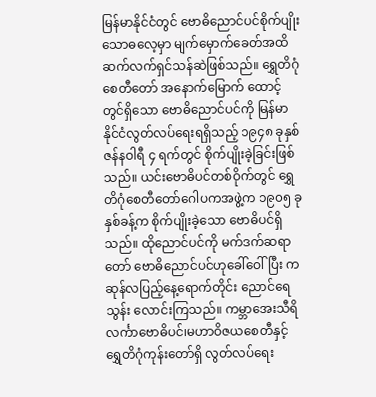မြန်မာနိုင်ငံတွင် ဗောဓိညောင်ပင်စိုက်ပျိုးသောဓလေ့မှာ မျက်မှောက်ခေတ်အထိ ဆက်လက်ရှင်သန်ဆဲဖြစ်သည်။ ရွှေတိဂုံစေတီတော် အနောက်မြောက် ထောင့်တွင်ရှိသော ဗောဓိညောင်ပင်ကို မြန်မာနိုင်ငံလွတ်လပ်ရေးရရှိသည့် ၁၉၄၈ ခုနှစ် ဇန်နဝါရီ ၄ ရက်တွင် စိုက်ပျိုးခဲ့ခြင်းဖြစ်သည်။ ယင်းဗောဓိပင်တစ်ဝိုက်တွင် ရွှေတိဂုံစေတီတော်ဂေါပကအဖွဲ့က ၁၉၀၅ ခုနှစ်ခန့်က စိုက်ပျိုးခဲ့သော ဗောဓိပင်ရှိသည်။ ထိုညောင်ပင်ကို မက်ဒက်ဆရာတော် ဗောဓိညောင်ပင်ဟုခေါ်ဝေါ်ပြီး ကဆုန်လပြည့်နေ့ရောက်တိုင်း ညောင်ရေ သွန်း လောင်းကြသည်။ ကမ္ဘာအေးသီရိလင်္ကာဗောဓိပင်၊မဟာဝိဇယစေတီနှင့် ရွှေတိဂုံကုန်းတော်ရှိ လွတ်လပ်ရေး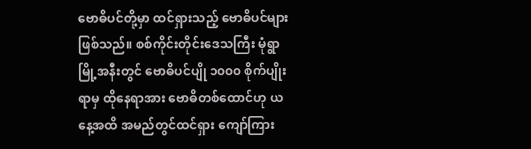ဗောဓိပင်တို့မှာ ထင်ရှားသည့် ဗောဓိပင်များဖြစ်သည်။ စစ်ကိုင်းတိုင်းဒေသကြီး မုံရွာမြို့အနီးတွင် ဗောဓိပင်ပျို ၁၀၀၀ စိုက်ပျိုးရာမှ ထိုနေရာအား ဗောဓိတစ်ထောင်ဟု ယနေ့အထိ အမည်တွင်ထင်ရှား ကျော်ကြား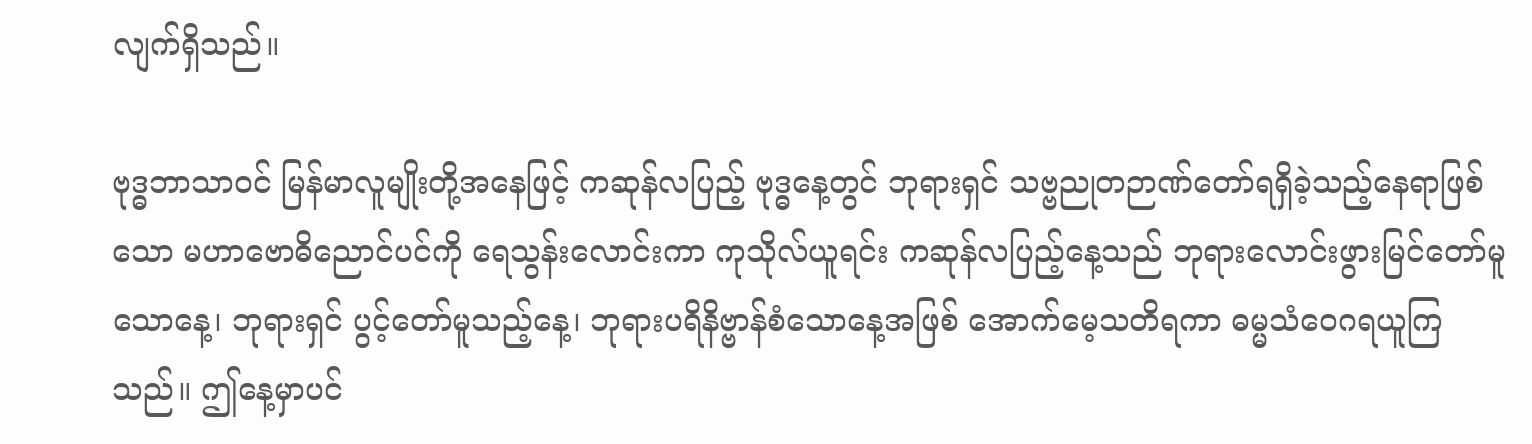လျက်ရှိသည်။

ဗုဒ္ဓဘာသာဝင် မြန်မာလူမျိုးတို့အနေဖြင့် ကဆုန်လပြည့် ဗုဒ္ဓနေ့တွင် ဘုရားရှင် သဗ္ဗညုတဉာဏ်တော်ရရှိခဲ့သည့်နေရာဖြစ်သော မဟာဗောဓိညောင်ပင်ကို ရေသွန်းလောင်းကာ ကုသိုလ်ယူရင်း ကဆုန်လပြည့်နေ့သည် ဘုရားလောင်းဖွားမြင်တော်မူသောနေ့၊ ဘုရားရှင် ပွင့်တော်မူသည့်နေ့၊ ဘုရားပရိနိဗ္ဗာန်စံသောနေ့အဖြစ် အောက်မေ့သတိရကာ ဓမ္မသံဝေဂရယူကြသည်။ ဤနေ့မှာပင်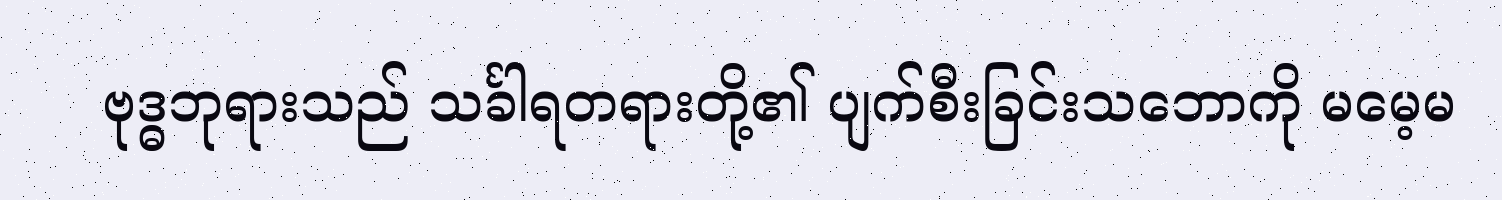ဗုဒ္ဓဘုရားသည် သင်္ခါရတရားတို့၏ ပျက်စီးခြင်းသဘောကို မမေ့မ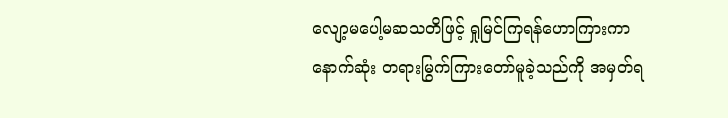လျော့မပေါ့မဆသတိဖြင့် ရှုမြင်ကြရန်ဟောကြားကာ နောက်ဆုံး တရားမြွက်ကြားတော်မူခဲ့သည်ကို အမှတ်ရ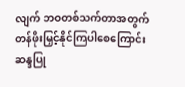လျက် ဘဝတစ်သက်တာအတွက် တန်ဖိုးမြှင့်နိုင်ကြပါစေကြောင်း ဆန္ဒပြု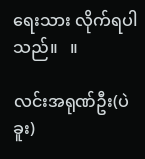ရေးသား လိုက်ရပါသည်။   ။

လင်းအရုဏ်ဦး(ပဲခူး)